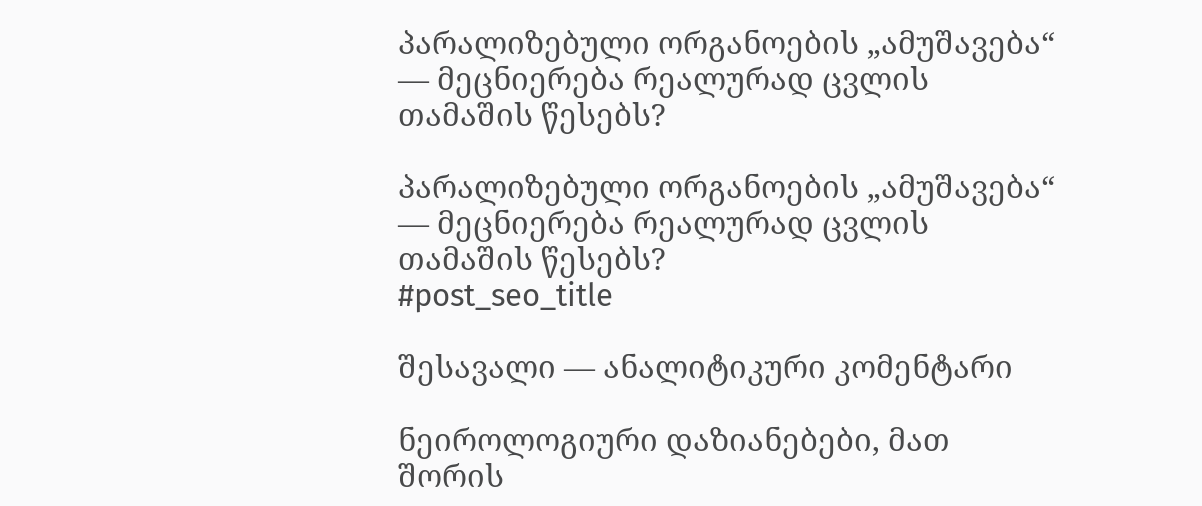პარალიზებული ორგანოების „ამუშავება“ — მეცნიერება რეალურად ცვლის თამაშის წესებს?

პარალიზებული ორგანოების „ამუშავება“ — მეცნიერება რეალურად ცვლის თამაშის წესებს?
#post_seo_title

შესავალი — ანალიტიკური კომენტარი

ნეიროლოგიური დაზიანებები, მათ შორის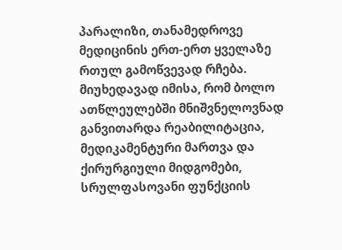პარალიზი, თანამედროვე მედიცინის ერთ-ერთ ყველაზე რთულ გამოწვევად რჩება. მიუხედავად იმისა, რომ ბოლო ათწლეულებში მნიშვნელოვნად განვითარდა რეაბილიტაცია, მედიკამენტური მართვა და ქირურგიული მიდგომები, სრულფასოვანი ფუნქციის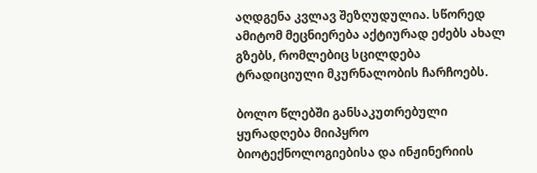აღდგენა კვლავ შეზღუდულია. სწორედ ამიტომ მეცნიერება აქტიურად ეძებს ახალ გზებს, რომლებიც სცილდება ტრადიციული მკურნალობის ჩარჩოებს.

ბოლო წლებში განსაკუთრებული ყურადღება მიიპყრო ბიოტექნოლოგიებისა და ინჟინერიის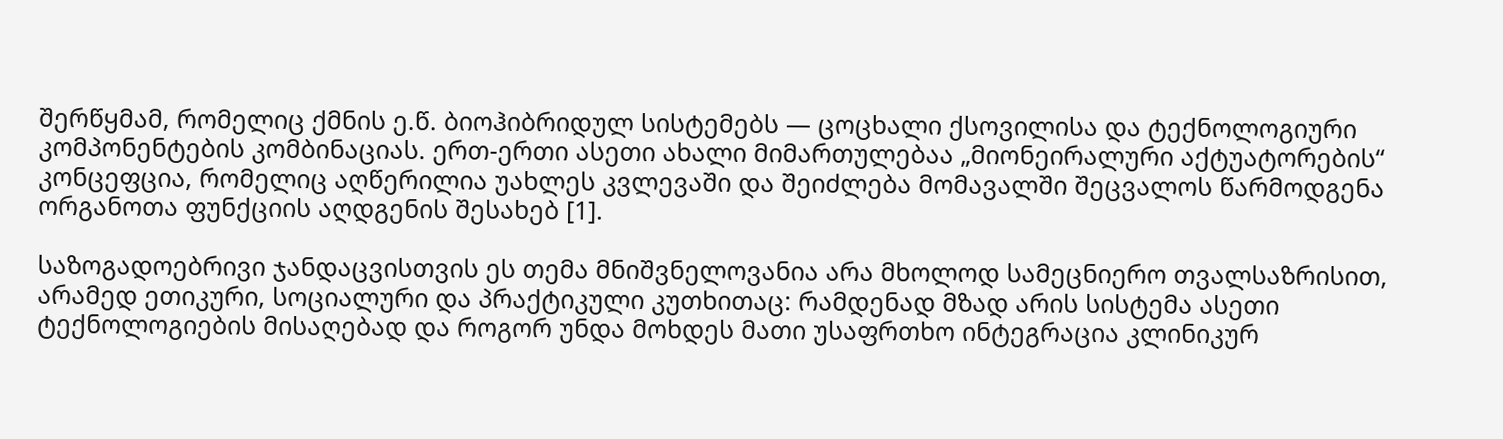შერწყმამ, რომელიც ქმნის ე.წ. ბიოჰიბრიდულ სისტემებს — ცოცხალი ქსოვილისა და ტექნოლოგიური კომპონენტების კომბინაციას. ერთ-ერთი ასეთი ახალი მიმართულებაა „მიონეირალური აქტუატორების“ კონცეფცია, რომელიც აღწერილია უახლეს კვლევაში და შეიძლება მომავალში შეცვალოს წარმოდგენა ორგანოთა ფუნქციის აღდგენის შესახებ [1].

საზოგადოებრივი ჯანდაცვისთვის ეს თემა მნიშვნელოვანია არა მხოლოდ სამეცნიერო თვალსაზრისით, არამედ ეთიკური, სოციალური და პრაქტიკული კუთხითაც: რამდენად მზად არის სისტემა ასეთი ტექნოლოგიების მისაღებად და როგორ უნდა მოხდეს მათი უსაფრთხო ინტეგრაცია კლინიკურ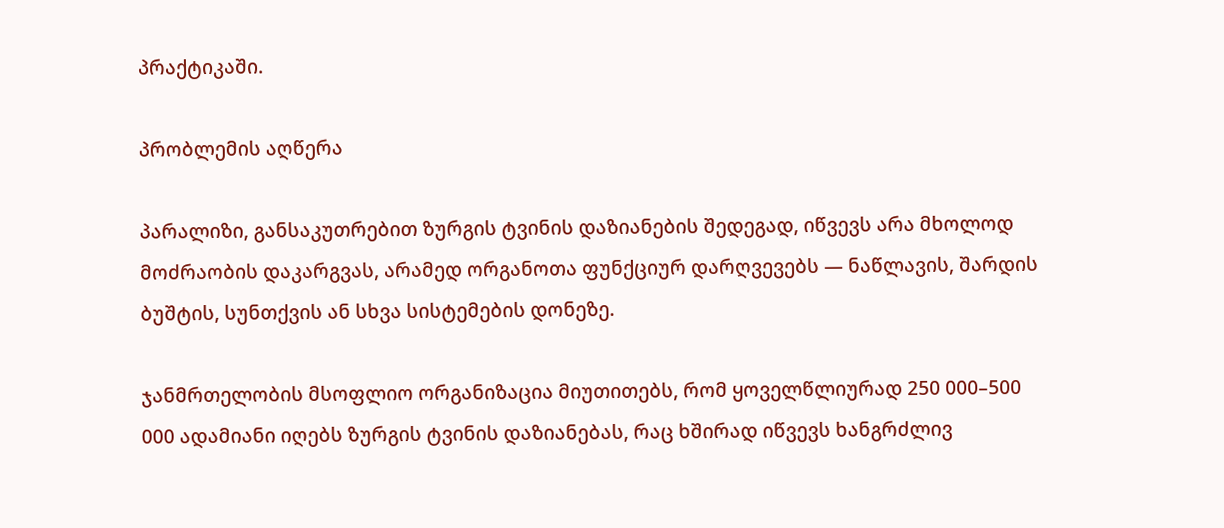პრაქტიკაში.

პრობლემის აღწერა

პარალიზი, განსაკუთრებით ზურგის ტვინის დაზიანების შედეგად, იწვევს არა მხოლოდ მოძრაობის დაკარგვას, არამედ ორგანოთა ფუნქციურ დარღვევებს — ნაწლავის, შარდის ბუშტის, სუნთქვის ან სხვა სისტემების დონეზე.

ჯანმრთელობის მსოფლიო ორგანიზაცია მიუთითებს, რომ ყოველწლიურად 250 000–500 000 ადამიანი იღებს ზურგის ტვინის დაზიანებას, რაც ხშირად იწვევს ხანგრძლივ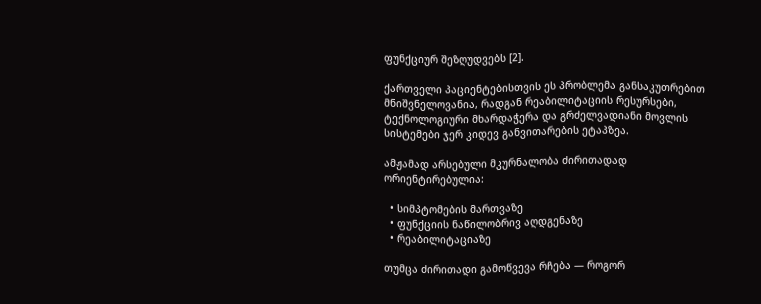ფუნქციურ შეზღუდვებს [2].

ქართველი პაციენტებისთვის ეს პრობლემა განსაკუთრებით მნიშვნელოვანია, რადგან რეაბილიტაციის რესურსები, ტექნოლოგიური მხარდაჭერა და გრძელვადიანი მოვლის სისტემები ჯერ კიდევ განვითარების ეტაპზეა.

ამჟამად არსებული მკურნალობა ძირითადად ორიენტირებულია:

  • სიმპტომების მართვაზე
  • ფუნქციის ნაწილობრივ აღდგენაზე
  • რეაბილიტაციაზე

თუმცა ძირითადი გამოწვევა რჩება — როგორ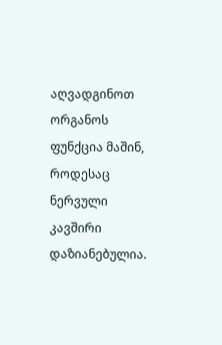აღვადგინოთ ორგანოს ფუნქცია მაშინ, როდესაც ნერვული კავშირი დაზიანებულია.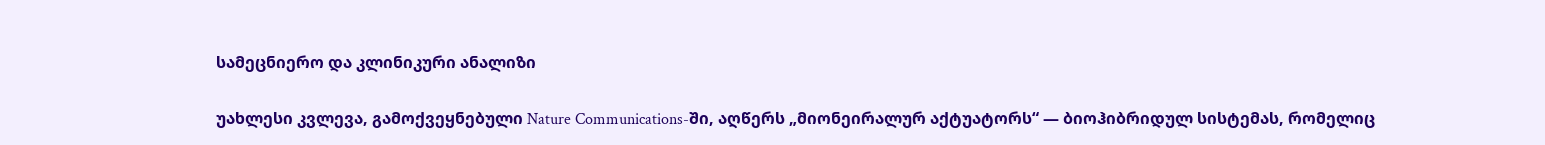სამეცნიერო და კლინიკური ანალიზი

უახლესი კვლევა, გამოქვეყნებული Nature Communications-ში, აღწერს „მიონეირალურ აქტუატორს“ — ბიოჰიბრიდულ სისტემას, რომელიც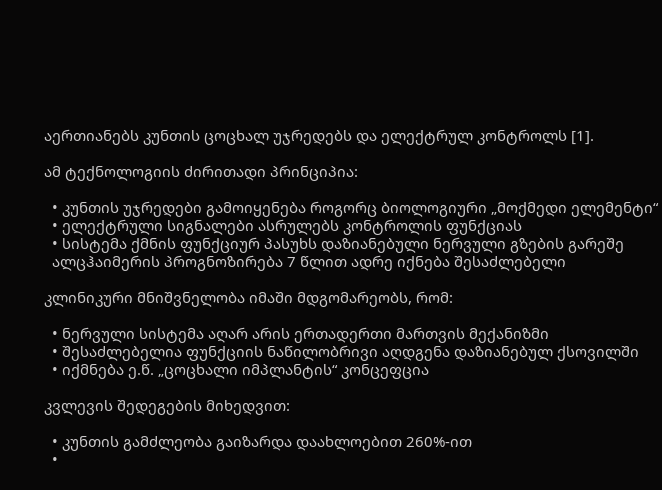აერთიანებს კუნთის ცოცხალ უჯრედებს და ელექტრულ კონტროლს [1].

ამ ტექნოლოგიის ძირითადი პრინციპია:

  • კუნთის უჯრედები გამოიყენება როგორც ბიოლოგიური „მოქმედი ელემენტი“
  • ელექტრული სიგნალები ასრულებს კონტროლის ფუნქციას
  • სისტემა ქმნის ფუნქციურ პასუხს დაზიანებული ნერვული გზების გარეშე
  ალცჰაიმერის პროგნოზირება 7 წლით ადრე იქნება შესაძლებელი

კლინიკური მნიშვნელობა იმაში მდგომარეობს, რომ:

  • ნერვული სისტემა აღარ არის ერთადერთი მართვის მექანიზმი
  • შესაძლებელია ფუნქციის ნაწილობრივი აღდგენა დაზიანებულ ქსოვილში
  • იქმნება ე.წ. „ცოცხალი იმპლანტის“ კონცეფცია

კვლევის შედეგების მიხედვით:

  • კუნთის გამძლეობა გაიზარდა დაახლოებით 260%-ით
  •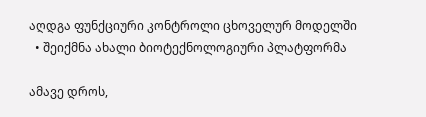აღდგა ფუნქციური კონტროლი ცხოველურ მოდელში
  • შეიქმნა ახალი ბიოტექნოლოგიური პლატფორმა

ამავე დროს,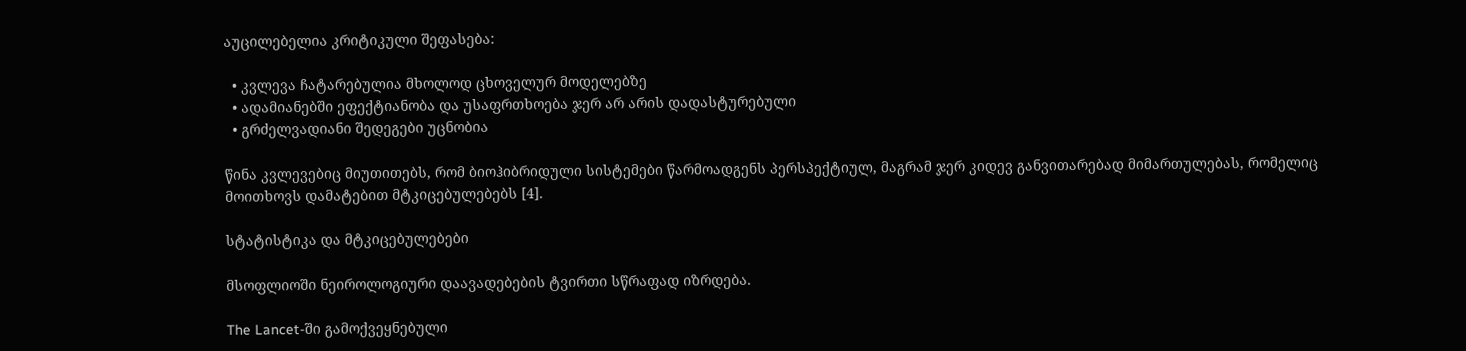აუცილებელია კრიტიკული შეფასება:

  • კვლევა ჩატარებულია მხოლოდ ცხოველურ მოდელებზე
  • ადამიანებში ეფექტიანობა და უსაფრთხოება ჯერ არ არის დადასტურებული
  • გრძელვადიანი შედეგები უცნობია

წინა კვლევებიც მიუთითებს, რომ ბიოჰიბრიდული სისტემები წარმოადგენს პერსპექტიულ, მაგრამ ჯერ კიდევ განვითარებად მიმართულებას, რომელიც მოითხოვს დამატებით მტკიცებულებებს [4].

სტატისტიკა და მტკიცებულებები

მსოფლიოში ნეიროლოგიური დაავადებების ტვირთი სწრაფად იზრდება.

The Lancet-ში გამოქვეყნებული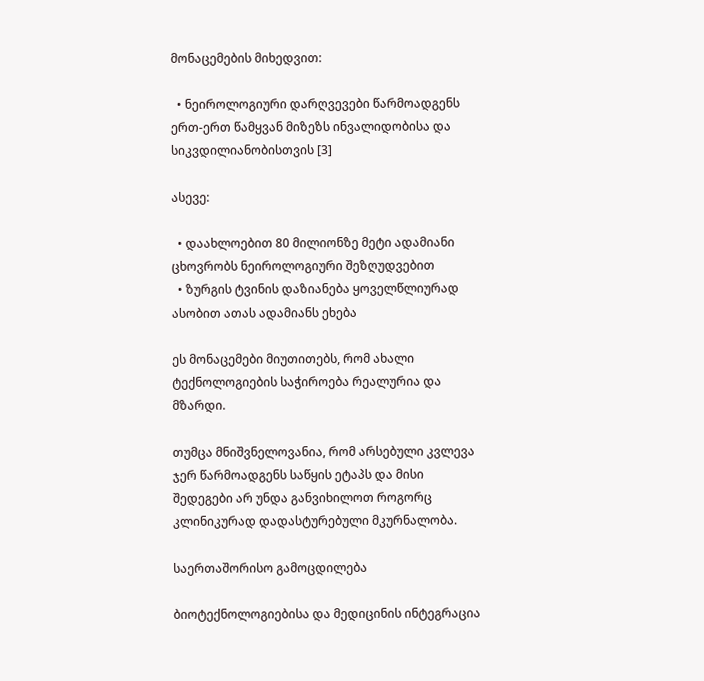მონაცემების მიხედვით:

  • ნეიროლოგიური დარღვევები წარმოადგენს ერთ-ერთ წამყვან მიზეზს ინვალიდობისა და სიკვდილიანობისთვის [3]

ასევე:

  • დაახლოებით 80 მილიონზე მეტი ადამიანი ცხოვრობს ნეიროლოგიური შეზღუდვებით
  • ზურგის ტვინის დაზიანება ყოველწლიურად ასობით ათას ადამიანს ეხება

ეს მონაცემები მიუთითებს, რომ ახალი ტექნოლოგიების საჭიროება რეალურია და მზარდი.

თუმცა მნიშვნელოვანია, რომ არსებული კვლევა ჯერ წარმოადგენს საწყის ეტაპს და მისი შედეგები არ უნდა განვიხილოთ როგორც კლინიკურად დადასტურებული მკურნალობა.

საერთაშორისო გამოცდილება

ბიოტექნოლოგიებისა და მედიცინის ინტეგრაცია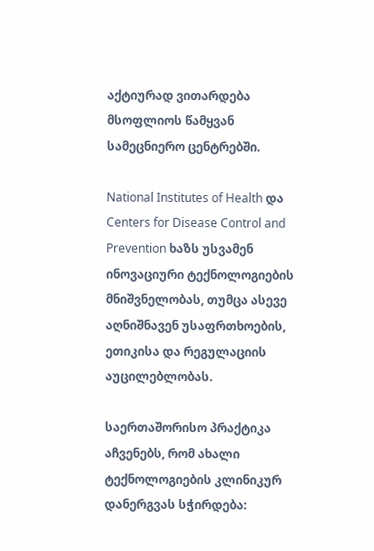აქტიურად ვითარდება მსოფლიოს წამყვან სამეცნიერო ცენტრებში.

National Institutes of Health და Centers for Disease Control and Prevention ხაზს უსვამენ ინოვაციური ტექნოლოგიების მნიშვნელობას, თუმცა ასევე აღნიშნავენ უსაფრთხოების, ეთიკისა და რეგულაციის აუცილებლობას.

საერთაშორისო პრაქტიკა აჩვენებს, რომ ახალი ტექნოლოგიების კლინიკურ დანერგვას სჭირდება: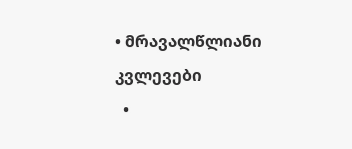• მრავალწლიანი კვლევები
  •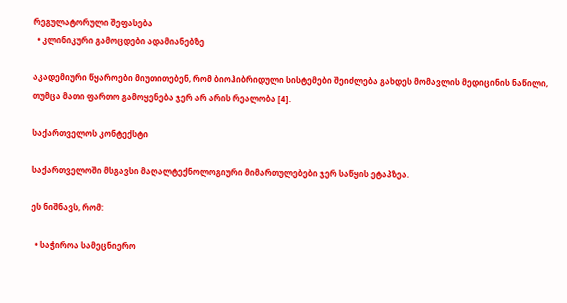რეგულატორული შეფასება
  • კლინიკური გამოცდები ადამიანებზე

აკადემიური წყაროები მიუთითებენ, რომ ბიოჰიბრიდული სისტემები შეიძლება გახდეს მომავლის მედიცინის ნაწილი, თუმცა მათი ფართო გამოყენება ჯერ არ არის რეალობა [4].

საქართველოს კონტექსტი

საქართველოში მსგავსი მაღალტექნოლოგიური მიმართულებები ჯერ საწყის ეტაპზეა.

ეს ნიშნავს, რომ:

  • საჭიროა სამეცნიერო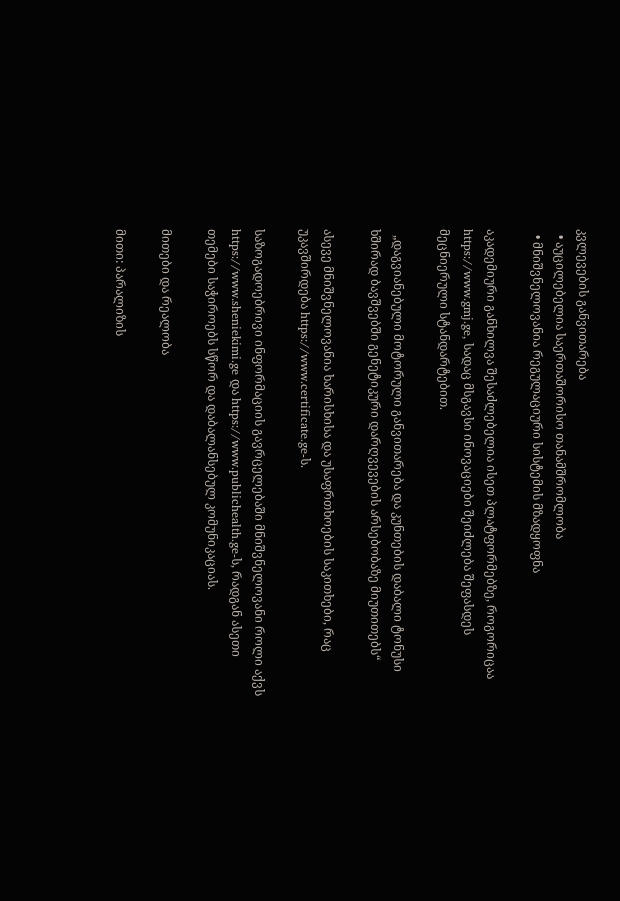კვლევების განვითარება
  • აუცილებელია საერთაშორისო თანამშრომლობა
  • მნიშვნელოვანია რეგულაციური სისტემის მზადყოფნა

აკადემიური განხილვა შესაძლებელია ისეთ პლატფორმებზე, როგორიცაა https://www.gmj.ge, სადაც მსგავსი ინოვაციები შეიძლება შეფასდეს მეცნიერული სტანდარტებით.

  „დაგვიანებული მოტორული განვითარება და კუნთების დაბალი ტონუსი ხშირად ბავშვებში გენეტიკური დარღვევების არსებობაზე მიუთითებს“

ასევე მნიშვნელოვანია ხარისხისა და უსაფრთხოების საკითხები, რაც უკავშირდება https://www.certificate.ge-ს.

საზოგადოებრივი ინფორმაციის გავრცელებაში მნიშვნელოვანი როლი აქვს https://www.sheniekimi.ge და https://www.publichealth.ge-ს, რადგან ასეთი თემები საჭიროებს სწორ და დაბალანსებულ კომუნიკაციას.

მითები და რეალობა

მითი: პარალიზის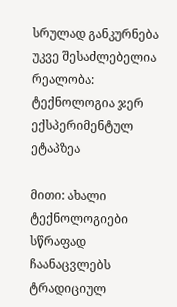სრულად განკურნება უკვე შესაძლებელია
რეალობა: ტექნოლოგია ჯერ ექსპერიმენტულ ეტაპზეა

მითი: ახალი ტექნოლოგიები სწრაფად ჩაანაცვლებს ტრადიციულ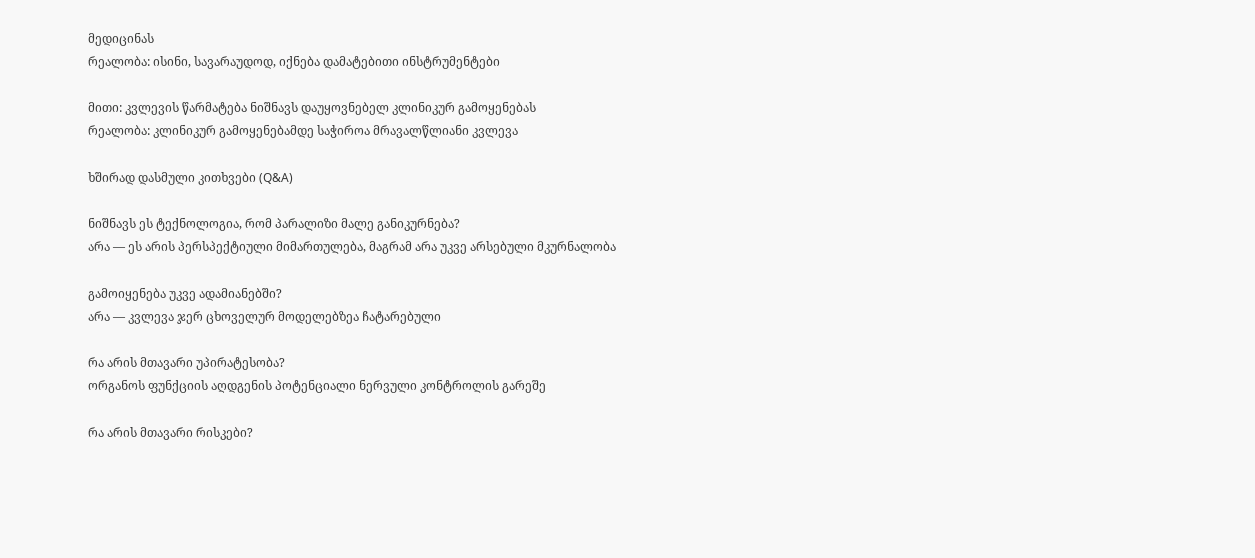მედიცინას
რეალობა: ისინი, სავარაუდოდ, იქნება დამატებითი ინსტრუმენტები

მითი: კვლევის წარმატება ნიშნავს დაუყოვნებელ კლინიკურ გამოყენებას
რეალობა: კლინიკურ გამოყენებამდე საჭიროა მრავალწლიანი კვლევა

ხშირად დასმული კითხვები (Q&A)

ნიშნავს ეს ტექნოლოგია, რომ პარალიზი მალე განიკურნება?
არა — ეს არის პერსპექტიული მიმართულება, მაგრამ არა უკვე არსებული მკურნალობა

გამოიყენება უკვე ადამიანებში?
არა — კვლევა ჯერ ცხოველურ მოდელებზეა ჩატარებული

რა არის მთავარი უპირატესობა?
ორგანოს ფუნქციის აღდგენის პოტენციალი ნერვული კონტროლის გარეშე

რა არის მთავარი რისკები?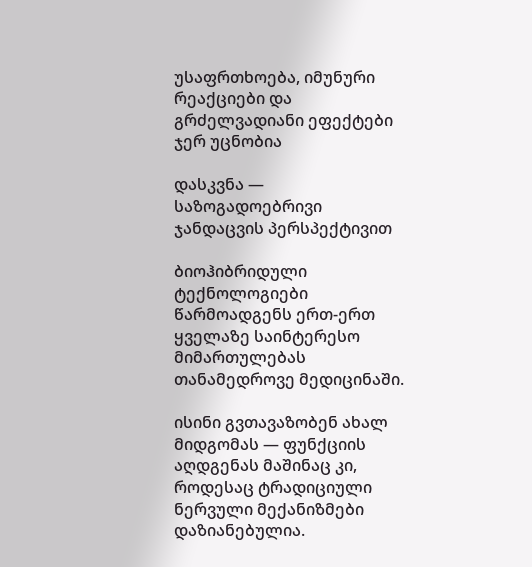უსაფრთხოება, იმუნური რეაქციები და გრძელვადიანი ეფექტები ჯერ უცნობია

დასკვნა — საზოგადოებრივი ჯანდაცვის პერსპექტივით

ბიოჰიბრიდული ტექნოლოგიები წარმოადგენს ერთ-ერთ ყველაზე საინტერესო მიმართულებას თანამედროვე მედიცინაში.

ისინი გვთავაზობენ ახალ მიდგომას — ფუნქციის აღდგენას მაშინაც კი, როდესაც ტრადიციული ნერვული მექანიზმები დაზიანებულია.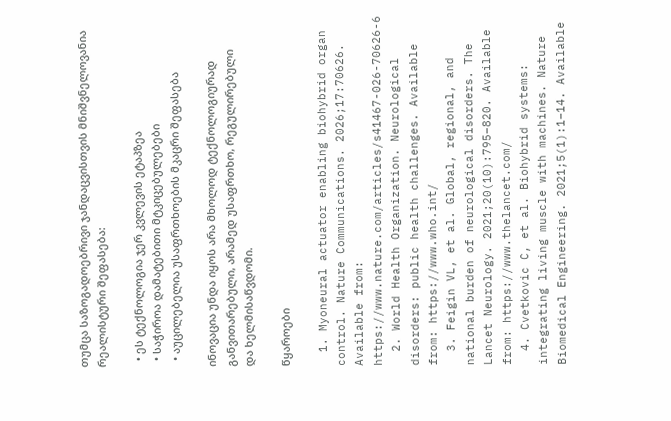თუმცა საზოგადოებრივი ჯანდაცვისთვის მნიშვნელოვანია რეალისტური შეფასება:

  • ეს ტექნოლოგია ჯერ კვლევის ეტაპზეა
  • საჭიროა დამატებითი მტკიცებულებები
  • აუცილებელია უსაფრთხოების მკაცრი შეფასება

ინოვაცია უნდა იყოს არა მხოლოდ ტექნოლოგიურად განვითარებული, არამედ უსაფრთხო, რეგულირებული და ხელმისაწვდომი.

წყაროები

  1. Myoneural actuator enabling biohybrid organ control. Nature Communications. 2026;17:70626. Available from: https://www.nature.com/articles/s41467-026-70626-6
  2. World Health Organization. Neurological disorders: public health challenges. Available from: https://www.who.int/
  3. Feigin VL, et al. Global, regional, and national burden of neurological disorders. The Lancet Neurology. 2021;20(10):795–820. Available from: https://www.thelancet.com/
  4. Cvetkovic C, et al. Biohybrid systems: integrating living muscle with machines. Nature Biomedical Engineering. 2021;5(1):1–14. Available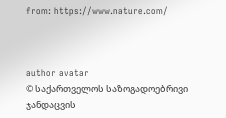from: https://www.nature.com/



author avatar
© საქართველოს საზოგადოებრივი ჯანდაცვის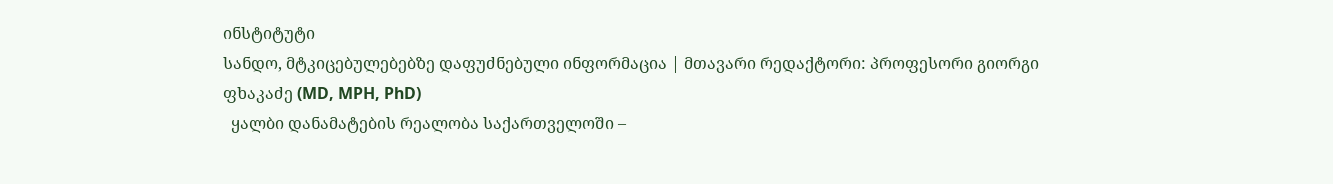ინსტიტუტი
სანდო, მტკიცებულებებზე დაფუძნებული ინფორმაცია | მთავარი რედაქტორი: პროფესორი გიორგი ფხაკაძე (MD, MPH, PhD)
  ყალბი დანამატების რეალობა საქართველოში –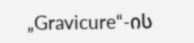„Gravicure“-ის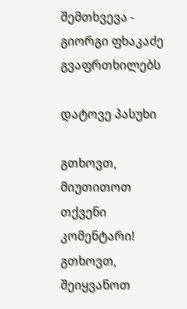შემთხვევა - გიორგი ფხაკაძე გვაფრთხილებს

დატოვე პასუხი

გთხოვთ, მიუთითოთ თქვენი კომენტარი!
გთხოვთ, შეიყვანოთ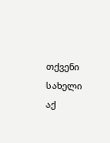თქვენი სახელი აქ